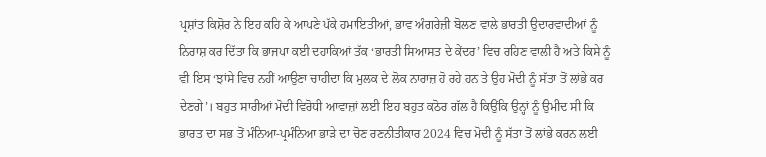ਪ੍ਰਸ਼ਾਂਤ ਕਿਸ਼ੋਰ ਨੇ ਇਹ ਕਹਿ ਕੇ ਆਪਣੇ ਪੱਕੇ ਹਮਾਇਤੀਆਂ, ਭਾਵ ਅੰਗਰੇਜ਼ੀ ਬੋਲਣ ਵਾਲੇ ਭਾਰਤੀ ਉਦਾਰਵਾਦੀਆਂ ਨੂੰ ਨਿਰਾਸ਼ ਕਰ ਦਿੱਤਾ ਕਿ ਭਾਜਪਾ ਕਈ ਦਹਾਕਿਆਂ ਤੱਕ ‘ਭਾਰਤੀ ਸਿਆਸਤ ਦੇ ਕੇਂਦਰ’ ਵਿਚ ਰਹਿਣ ਵਾਲੀ ਹੈ ਅਤੇ ਕਿਸੇ ਨੂੰ ਵੀ ਇਸ ‘ਝਾਂਸੇ ਵਿਚ ਨਹੀਂ ਆਉਣਾ ਚਾਹੀਦਾ ਕਿ ਮੁਲਕ ਦੇ ਲੋਕ ਨਾਰਾਜ਼ ਹੋ ਰਹੇ ਹਨ ਤੇ ਉਹ ਮੋਦੀ ਨੂੰ ਸੱਤਾ ਤੋਂ ਲਾਂਭੇ ਕਰ ਦੇਣਗੇ’। ਬਹੁਤ ਸਾਰੀਆਂ ਮੋਦੀ ਵਿਰੋਧੀ ਆਵਾਜ਼ਾਂ ਲਈ ਇਹ ਬਹੁਤ ਕਠੋਰ ਗੱਲ ਹੈ ਕਿਉਂਕਿ ਉਨ੍ਹਾਂ ਨੂੰ ਉਮੀਦ ਸੀ ਕਿ ਭਾਰਤ ਦਾ ਸਭ ਤੋਂ ਮੰਨਿਆ-ਪ੍ਰਮੰਨਿਆ ਭਾੜੇ ਦਾ ਚੋਣ ਰਣਨੀਤੀਕਾਰ 2024 ਵਿਚ ਮੋਦੀ ਨੂੰ ਸੱਤਾ ਤੋਂ ਲਾਂਭੇ ਕਰਨ ਲਈ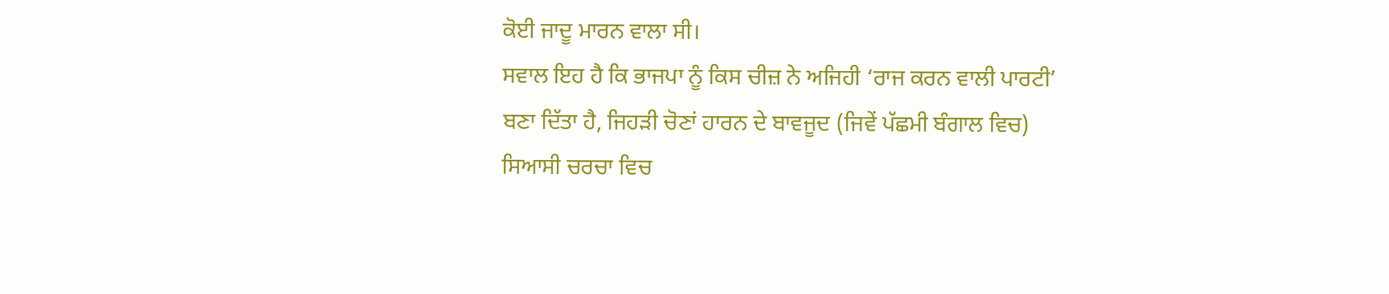ਕੋਈ ਜਾਦੂ ਮਾਰਨ ਵਾਲਾ ਸੀ।
ਸਵਾਲ ਇਹ ਹੈ ਕਿ ਭਾਜਪਾ ਨੂੰ ਕਿਸ ਚੀਜ਼ ਨੇ ਅਜਿਹੀ ‘ਰਾਜ ਕਰਨ ਵਾਲੀ ਪਾਰਟੀ’ ਬਣਾ ਦਿੱਤਾ ਹੈ, ਜਿਹੜੀ ਚੋਣਾਂ ਹਾਰਨ ਦੇ ਬਾਵਜੂਦ (ਜਿਵੇਂ ਪੱਛਮੀ ਬੰਗਾਲ ਵਿਚ) ਸਿਆਸੀ ਚਰਚਾ ਵਿਚ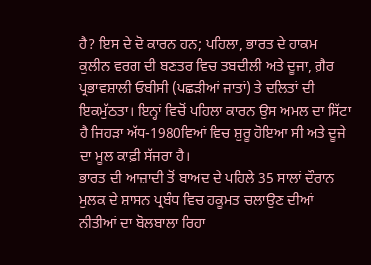ਹੈ? ਇਸ ਦੇ ਦੋ ਕਾਰਨ ਹਨ; ਪਹਿਲਾ, ਭਾਰਤ ਦੇ ਹਾਕਮ ਕੁਲੀਨ ਵਰਗ ਦੀ ਬਣਤਰ ਵਿਚ ਤਬਦੀਲੀ ਅਤੇ ਦੂਜਾ, ਗ਼ੈਰ ਪ੍ਰਭਾਵਸ਼ਾਲੀ ਓਬੀਸੀ (ਪਛੜੀਆਂ ਜਾਤਾਂ) ਤੇ ਦਲਿਤਾਂ ਦੀ ਇਕਮੁੱਠਤਾ। ਇਨ੍ਹਾਂ ਵਿਚੋਂ ਪਹਿਲਾ ਕਾਰਨ ਉਸ ਅਮਲ ਦਾ ਸਿੱਟਾ ਹੈ ਜਿਹੜਾ ਅੱਧ-1980ਵਿਆਂ ਵਿਚ ਸ਼ੁਰੂ ਹੋਇਆ ਸੀ ਅਤੇ ਦੂਜੇ ਦਾ ਮੂਲ ਕਾਫ਼ੀ ਸੱਜਰਾ ਹੈ।
ਭਾਰਤ ਦੀ ਆਜ਼ਾਦੀ ਤੋਂ ਬਾਅਦ ਦੇ ਪਹਿਲੇ 35 ਸਾਲਾਂ ਦੌਰਾਨ ਮੁਲਕ ਦੇ ਸ਼ਾਸਨ ਪ੍ਰਬੰਧ ਵਿਚ ਹਕੂਮਤ ਚਲਾਉਣ ਦੀਆਂ ਨੀਤੀਆਂ ਦਾ ਬੋਲਬਾਲਾ ਰਿਹਾ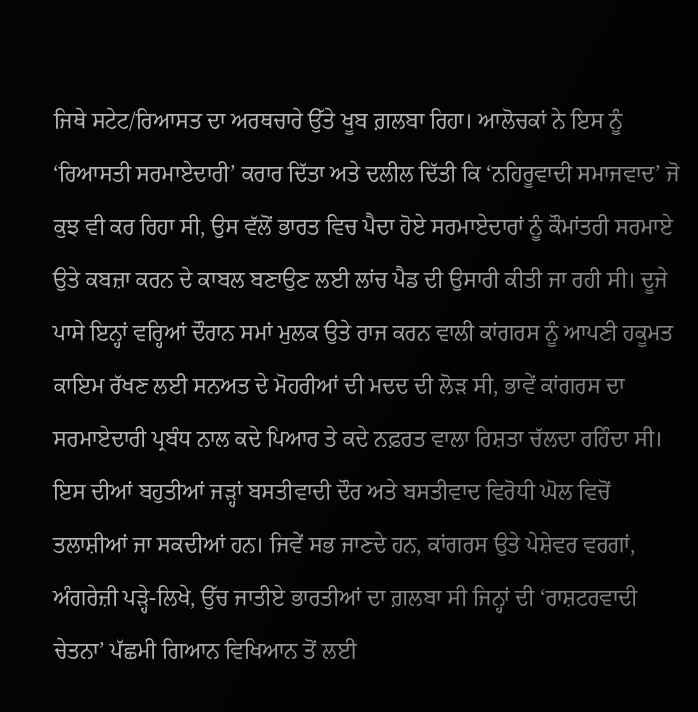ਜਿਥੇ ਸਟੇਟ/ਰਿਆਸਤ ਦਾ ਅਰਥਚਾਰੇ ਉੱਤੇ ਖੂਬ ਗ਼ਲਬਾ ਰਿਹਾ। ਆਲੋਚਕਾਂ ਨੇ ਇਸ ਨੂੰ ‘ਰਿਆਸਤੀ ਸਰਮਾਏਦਾਰੀ’ ਕਰਾਰ ਦਿੱਤਾ ਅਤੇ ਦਲੀਲ ਦਿੱਤੀ ਕਿ ‘ਨਹਿਰੂਵਾਦੀ ਸਮਾਜਵਾਦ’ ਜੋ ਕੁਝ ਵੀ ਕਰ ਰਿਹਾ ਸੀ, ਉਸ ਵੱਲੋਂ ਭਾਰਤ ਵਿਚ ਪੈਦਾ ਹੋਏ ਸਰਮਾਏਦਾਰਾਂ ਨੂੰ ਕੌਮਾਂਤਰੀ ਸਰਮਾਏ ਉਤੇ ਕਬਜ਼ਾ ਕਰਨ ਦੇ ਕਾਬਲ ਬਣਾਉਣ ਲਈ ਲਾਂਚ ਪੈਡ ਦੀ ਉਸਾਰੀ ਕੀਤੀ ਜਾ ਰਹੀ ਸੀ। ਦੂਜੇ ਪਾਸੇ ਇਨ੍ਹਾਂ ਵਰ੍ਹਿਆਂ ਦੌਰਾਨ ਸਮਾਂ ਮੁਲਕ ਉਤੇ ਰਾਜ ਕਰਨ ਵਾਲੀ ਕਾਂਗਰਸ ਨੂੰ ਆਪਣੀ ਹਕੂਮਤ ਕਾਇਮ ਰੱਖਣ ਲਈ ਸਨਅਤ ਦੇ ਮੋਹਰੀਆਂ ਦੀ ਮਦਦ ਦੀ ਲੋੜ ਸੀ, ਭਾਵੇਂ ਕਾਂਗਰਸ ਦਾ ਸਰਮਾਏਦਾਰੀ ਪ੍ਰਬੰਧ ਨਾਲ ਕਦੇ ਪਿਆਰ ਤੇ ਕਦੇ ਨਫ਼ਰਤ ਵਾਲਾ ਰਿਸ਼ਤਾ ਚੱਲਦਾ ਰਹਿੰਦਾ ਸੀ।
ਇਸ ਦੀਆਂ ਬਹੁਤੀਆਂ ਜੜ੍ਹਾਂ ਬਸਤੀਵਾਦੀ ਦੌਰ ਅਤੇ ਬਸਤੀਵਾਦ ਵਿਰੋਧੀ ਘੋਲ ਵਿਚੋਂ ਤਲਾਸ਼ੀਆਂ ਜਾ ਸਕਦੀਆਂ ਹਨ। ਜਿਵੇਂ ਸਭ ਜਾਣਦੇ ਹਨ, ਕਾਂਗਰਸ ਉਤੇ ਪੇਸ਼ੇਵਰ ਵਰਗਾਂ, ਅੰਗਰੇਜ਼ੀ ਪੜ੍ਹੇ-ਲਿਖੇ, ਉੱਚ ਜਾਤੀਏ ਭਾਰਤੀਆਂ ਦਾ ਗ਼ਲਬਾ ਸੀ ਜਿਨ੍ਹਾਂ ਦੀ ‘ਰਾਸ਼ਟਰਵਾਦੀ ਚੇਤਨਾ’ ਪੱਛਮੀ ਗਿਆਨ ਵਿਖਿਆਨ ਤੋਂ ਲਈ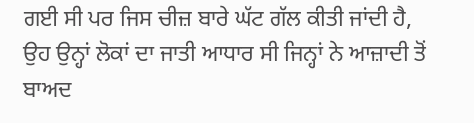ਗਈ ਸੀ ਪਰ ਜਿਸ ਚੀਜ਼ ਬਾਰੇ ਘੱਟ ਗੱਲ ਕੀਤੀ ਜਾਂਦੀ ਹੈ, ਉਹ ਉਨ੍ਹਾਂ ਲੋਕਾਂ ਦਾ ਜਾਤੀ ਆਧਾਰ ਸੀ ਜਿਨ੍ਹਾਂ ਨੇ ਆਜ਼ਾਦੀ ਤੋਂ ਬਾਅਦ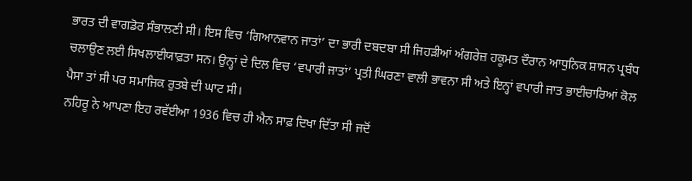ਭਾਰਤ ਦੀ ਵਾਗਡੋਰ ਸੰਭਾਲਣੀ ਸੀ। ਇਸ ਵਿਚ ‘ਗਿਆਨਵਾਨ ਜਾਤਾਂ’ ਦਾ ਭਾਰੀ ਦਬਦਬਾ ਸੀ ਜਿਹੜੀਆਂ ਅੰਗਰੇਜ਼ ਹਕੂਮਤ ਦੌਰਾਨ ਆਧੁਨਿਕ ਸ਼ਾਸਨ ਪ੍ਰਬੰਧ ਚਲਾਉਣ ਲਈ ਸਿਖਲਾਈਯਾਫ਼ਤਾ ਸਨ। ਉਨ੍ਹਾਂ ਦੇ ਦਿਲ ਵਿਚ ‘ਵਪਾਰੀ ਜਾਤਾਂ’ ਪ੍ਰਤੀ ਘਿਰਣਾ ਵਾਲੀ ਭਾਵਨਾ ਸੀ ਅਤੇ ਇਨ੍ਹਾਂ ਵਪਾਰੀ ਜਾਤ ਭਾਈਚਾਰਿਆਂ ਕੋਲ ਪੈਸਾ ਤਾਂ ਸੀ ਪਰ ਸਮਾਜਿਕ ਰੁਤਬੇ ਦੀ ਘਾਟ ਸੀ।
ਨਹਿਰੂ ਨੇ ਆਪਣਾ ਇਹ ਰਵੱਈਆ 1936 ਵਿਚ ਹੀ ਐਨ ਸਾਫ਼ ਦਿਖਾ ਦਿੱਤਾ ਸੀ ਜਦੋਂ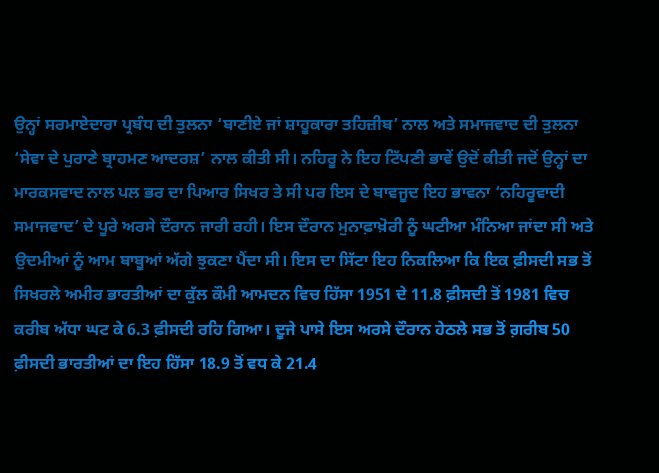ਉਨ੍ਹਾਂ ਸਰਮਾਏਦਾਰਾ ਪ੍ਰਬੰਧ ਦੀ ਤੁਲਨਾ ‘ਬਾਣੀਏ ਜਾਂ ਸ਼ਾਹੂਕਾਰਾ ਤਹਿਜ਼ੀਬ’ ਨਾਲ ਅਤੇ ਸਮਾਜਵਾਦ ਦੀ ਤੁਲਨਾ ‘ਸੇਵਾ ਦੇ ਪੁਰਾਣੇ ਬ੍ਰਾਹਮਣ ਆਦਰਸ਼’ ਨਾਲ ਕੀਤੀ ਸੀ। ਨਹਿਰੂ ਨੇ ਇਹ ਟਿੱਪਣੀ ਭਾਵੇਂ ਉਦੋਂ ਕੀਤੀ ਜਦੋਂ ਉਨ੍ਹਾਂ ਦਾ ਮਾਰਕਸਵਾਦ ਨਾਲ ਪਲ ਭਰ ਦਾ ਪਿਆਰ ਸਿਖਰ ਤੇ ਸੀ ਪਰ ਇਸ ਦੇ ਬਾਵਜੂਦ ਇਹ ਭਾਵਨਾ ‘ਨਹਿਰੂਵਾਦੀ ਸਮਾਜਵਾਦ’ ਦੇ ਪੂਰੇ ਅਰਸੇ ਦੌਰਾਨ ਜਾਰੀ ਰਹੀ। ਇਸ ਦੌਰਾਨ ਮੁਨਾਫ਼ਾਖ਼ੋਰੀ ਨੂੰ ਘਟੀਆ ਮੰਨਿਆ ਜਾਂਦਾ ਸੀ ਅਤੇ ਉਦਮੀਆਂ ਨੂੰ ਆਮ ਬਾਬੂਆਂ ਅੱਗੇ ਝੁਕਣਾ ਪੈਂਦਾ ਸੀ। ਇਸ ਦਾ ਸਿੱਟਾ ਇਹ ਨਿਕਲਿਆ ਕਿ ਇਕ ਫ਼ੀਸਦੀ ਸਭ ਤੋਂ ਸਿਖਰਲੇ ਅਮੀਰ ਭਾਰਤੀਆਂ ਦਾ ਕੁੱਲ ਕੌਮੀ ਆਮਦਨ ਵਿਚ ਹਿੱਸਾ 1951 ਦੇ 11.8 ਫ਼ੀਸਦੀ ਤੋਂ 1981 ਵਿਚ ਕਰੀਬ ਅੱਧਾ ਘਟ ਕੇ 6.3 ਫ਼ੀਸਦੀ ਰਹਿ ਗਿਆ। ਦੂਜੇ ਪਾਸੇ ਇਸ ਅਰਸੇ ਦੌਰਾਨ ਹੇਠਲੇ ਸਭ ਤੋਂ ਗ਼ਰੀਬ 50 ਫ਼ੀਸਦੀ ਭਾਰਤੀਆਂ ਦਾ ਇਹ ਹਿੱਸਾ 18.9 ਤੋਂ ਵਧ ਕੇ 21.4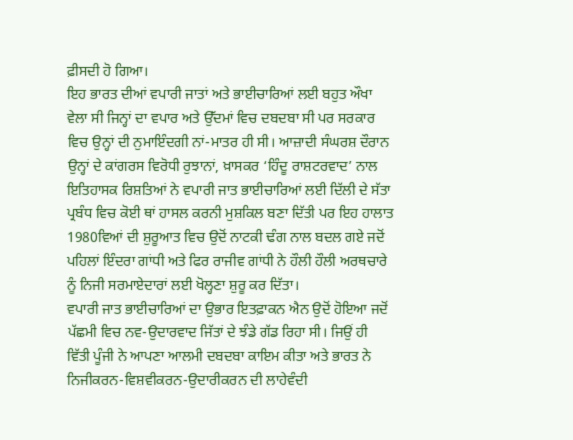ਫ਼ੀਸਦੀ ਹੋ ਗਿਆ।
ਇਹ ਭਾਰਤ ਦੀਆਂ ਵਪਾਰੀ ਜਾਤਾਂ ਅਤੇ ਭਾਈਚਾਰਿਆਂ ਲਈ ਬਹੁਤ ਔਖਾ ਵੇਲਾ ਸੀ ਜਿਨ੍ਹਾਂ ਦਾ ਵਪਾਰ ਅਤੇ ਉੱਦਮਾਂ ਵਿਚ ਦਬਦਬਾ ਸੀ ਪਰ ਸਰਕਾਰ ਵਿਚ ਉਨ੍ਹਾਂ ਦੀ ਨੁਮਾਇੰਦਗੀ ਨਾਂ-ਮਾਤਰ ਹੀ ਸੀ। ਆਜ਼ਾਦੀ ਸੰਘਰਸ਼ ਦੌਰਾਨ ਉਨ੍ਹਾਂ ਦੇ ਕਾਂਗਰਸ ਵਿਰੋਧੀ ਰੁਝਾਨਾਂ, ਖ਼ਾਸਕਰ ‘ਹਿੰਦੂ ਰਾਸ਼ਟਰਵਾਦ’ ਨਾਲ ਇਤਿਹਾਸਕ ਰਿਸ਼ਤਿਆਂ ਨੇ ਵਪਾਰੀ ਜਾਤ ਭਾਈਚਾਰਿਆਂ ਲਈ ਦਿੱਲੀ ਦੇ ਸੱਤਾ ਪ੍ਰਬੰਧ ਵਿਚ ਕੋਈ ਥਾਂ ਹਾਸਲ ਕਰਨੀ ਮੁਸ਼ਕਿਲ ਬਣਾ ਦਿੱਤੀ ਪਰ ਇਹ ਹਾਲਾਤ 1980ਵਿਆਂ ਦੀ ਸ਼ੁਰੂਆਤ ਵਿਚ ਉਦੋਂ ਨਾਟਕੀ ਢੰਗ ਨਾਲ ਬਦਲ ਗਏ ਜਦੋਂ ਪਹਿਲਾਂ ਇੰਦਰਾ ਗਾਂਧੀ ਅਤੇ ਫਿਰ ਰਾਜੀਵ ਗਾਂਧੀ ਨੇ ਹੌਲੀ ਹੌਲੀ ਅਰਥਚਾਰੇ ਨੂੰ ਨਿਜੀ ਸਰਮਾਏਦਾਰਾਂ ਲਈ ਖੋਲ੍ਹਣਾ ਸ਼ੁਰੂ ਕਰ ਦਿੱਤਾ।
ਵਪਾਰੀ ਜਾਤ ਭਾਈਚਾਰਿਆਂ ਦਾ ਉਭਾਰ ਇਤਫ਼ਾਕਨ ਐਨ ਉਦੋਂ ਹੋਇਆ ਜਦੋਂ ਪੱਛਮੀ ਵਿਚ ਨਵ-ਉਦਾਰਵਾਦ ਜਿੱਤਾਂ ਦੇ ਝੰਡੇ ਗੱਡ ਰਿਹਾ ਸੀ। ਜਿਉਂ ਹੀ ਵਿੱਤੀ ਪੂੰਜੀ ਨੇ ਆਪਣਾ ਆਲਮੀ ਦਬਦਬਾ ਕਾਇਮ ਕੀਤਾ ਅਤੇ ਭਾਰਤ ਨੇ ਨਿਜੀਕਰਨ-ਵਿਸ਼ਵੀਕਰਨ-ਉਦਾਰੀਕਰਨ ਦੀ ਲਾਹੇਵੰਦੀ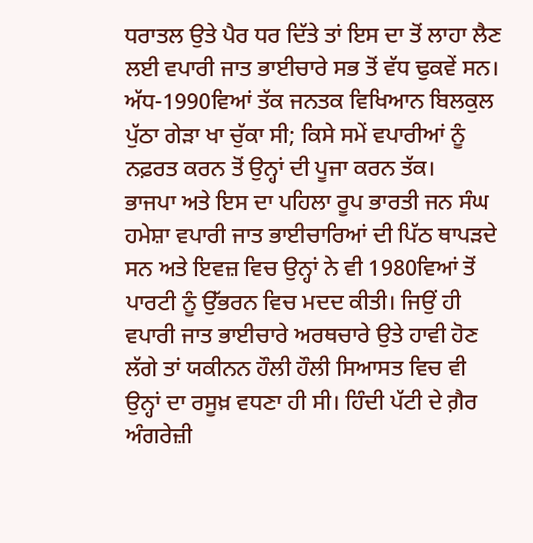ਧਰਾਤਲ ਉਤੇ ਪੈਰ ਧਰ ਦਿੱਤੇ ਤਾਂ ਇਸ ਦਾ ਤੋਂ ਲਾਹਾ ਲੈਣ ਲਈ ਵਪਾਰੀ ਜਾਤ ਭਾਈਚਾਰੇ ਸਭ ਤੋਂ ਵੱਧ ਢੁਕਵੇਂ ਸਨ। ਅੱਧ-1990ਵਿਆਂ ਤੱਕ ਜਨਤਕ ਵਿਖਿਆਨ ਬਿਲਕੁਲ ਪੁੱਠਾ ਗੇੜਾ ਖਾ ਚੁੱਕਾ ਸੀ; ਕਿਸੇ ਸਮੇਂ ਵਪਾਰੀਆਂ ਨੂੰ ਨਫ਼ਰਤ ਕਰਨ ਤੋਂ ਉਨ੍ਹਾਂ ਦੀ ਪੂਜਾ ਕਰਨ ਤੱਕ।
ਭਾਜਪਾ ਅਤੇ ਇਸ ਦਾ ਪਹਿਲਾ ਰੂਪ ਭਾਰਤੀ ਜਨ ਸੰਘ ਹਮੇਸ਼ਾ ਵਪਾਰੀ ਜਾਤ ਭਾਈਚਾਰਿਆਂ ਦੀ ਪਿੱਠ ਥਾਪੜਦੇ ਸਨ ਅਤੇ ਇਵਜ਼ ਵਿਚ ਉਨ੍ਹਾਂ ਨੇ ਵੀ 1980ਵਿਆਂ ਤੋਂ ਪਾਰਟੀ ਨੂੰ ਉੱਭਰਨ ਵਿਚ ਮਦਦ ਕੀਤੀ। ਜਿਉਂ ਹੀ ਵਪਾਰੀ ਜਾਤ ਭਾਈਚਾਰੇ ਅਰਥਚਾਰੇ ਉਤੇ ਹਾਵੀ ਹੋਣ ਲੱਗੇ ਤਾਂ ਯਕੀਨਨ ਹੌਲੀ ਹੌਲੀ ਸਿਆਸਤ ਵਿਚ ਵੀ ਉਨ੍ਹਾਂ ਦਾ ਰਸੂਖ਼ ਵਧਣਾ ਹੀ ਸੀ। ਹਿੰਦੀ ਪੱਟੀ ਦੇ ਗ਼ੈਰ ਅੰਗਰੇਜ਼ੀ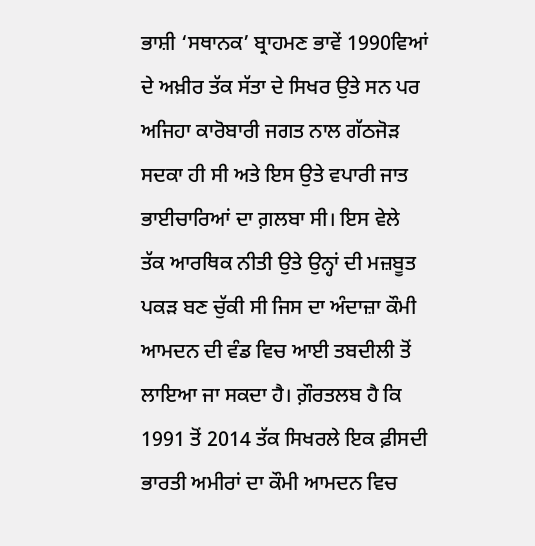ਭਾਸ਼ੀ ‘ਸਥਾਨਕ’ ਬ੍ਰਾਹਮਣ ਭਾਵੇਂ 1990ਵਿਆਂ ਦੇ ਅਖ਼ੀਰ ਤੱਕ ਸੱਤਾ ਦੇ ਸਿਖਰ ਉਤੇ ਸਨ ਪਰ ਅਜਿਹਾ ਕਾਰੋਬਾਰੀ ਜਗਤ ਨਾਲ ਗੱਠਜੋੜ ਸਦਕਾ ਹੀ ਸੀ ਅਤੇ ਇਸ ਉਤੇ ਵਪਾਰੀ ਜਾਤ ਭਾਈਚਾਰਿਆਂ ਦਾ ਗ਼ਲਬਾ ਸੀ। ਇਸ ਵੇਲੇ ਤੱਕ ਆਰਥਿਕ ਨੀਤੀ ਉਤੇ ਉਨ੍ਹਾਂ ਦੀ ਮਜ਼ਬੂਤ ਪਕੜ ਬਣ ਚੁੱਕੀ ਸੀ ਜਿਸ ਦਾ ਅੰਦਾਜ਼ਾ ਕੌਮੀ ਆਮਦਨ ਦੀ ਵੰਡ ਵਿਚ ਆਈ ਤਬਦੀਲੀ ਤੋਂ ਲਾਇਆ ਜਾ ਸਕਦਾ ਹੈ। ਗ਼ੌਰਤਲਬ ਹੈ ਕਿ 1991 ਤੋਂ 2014 ਤੱਕ ਸਿਖਰਲੇ ਇਕ ਫ਼ੀਸਦੀ ਭਾਰਤੀ ਅਮੀਰਾਂ ਦਾ ਕੌਮੀ ਆਮਦਨ ਵਿਚ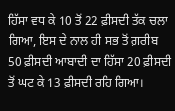ਹਿੱਸਾ ਵਧ ਕੇ 10 ਤੋਂ 22 ਫ਼ੀਸਦੀ ਤੱਕ ਚਲਾ ਗਿਆ, ਇਸ ਦੇ ਨਾਲ ਹੀ ਸਭ ਤੋਂ ਗ਼ਰੀਬ 50 ਫ਼ੀਸਦੀ ਆਬਾਦੀ ਦਾ ਹਿੱਸਾ 20 ਫ਼ੀਸਦੀ ਤੋਂ ਘਟ ਕੇ 13 ਫ਼ੀਸਦੀ ਰਹਿ ਗਿਆ।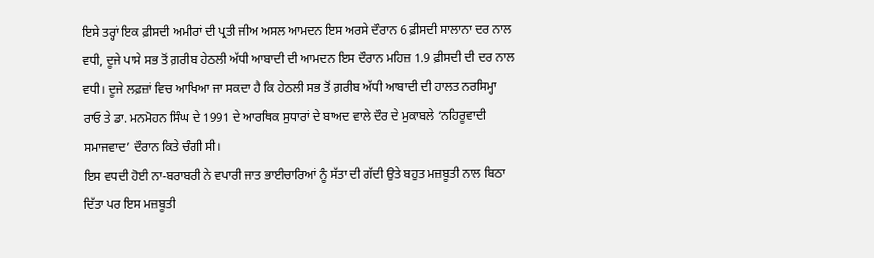ਇਸੇ ਤਰ੍ਹਾਂ ਇਕ ਫ਼ੀਸਦੀ ਅਮੀਰਾਂ ਦੀ ਪ੍ਰਤੀ ਜੀਅ ਅਸਲ ਆਮਦਨ ਇਸ ਅਰਸੇ ਦੌਰਾਨ 6 ਫ਼ੀਸਦੀ ਸਾਲਾਨਾ ਦਰ ਨਾਲ ਵਧੀ, ਦੂਜੇ ਪਾਸੇ ਸਭ ਤੋਂ ਗ਼ਰੀਬ ਹੇਠਲੀ ਅੱਧੀ ਆਬਾਦੀ ਦੀ ਆਮਦਨ ਇਸ ਦੌਰਾਨ ਮਹਿਜ਼ 1.9 ਫ਼ੀਸਦੀ ਦੀ ਦਰ ਨਾਲ ਵਧੀ। ਦੂਜੇ ਲਫ਼ਜ਼ਾਂ ਵਿਚ ਆਖਿਆ ਜਾ ਸਕਦਾ ਹੈ ਕਿ ਹੇਠਲੀ ਸਭ ਤੋਂ ਗ਼ਰੀਬ ਅੱਧੀ ਆਬਾਦੀ ਦੀ ਹਾਲਤ ਨਰਸਿਮ੍ਹਾ ਰਾਓ ਤੇ ਡਾ. ਮਨਮੋਹਨ ਸਿੰਘ ਦੇ 1991 ਦੇ ਆਰਥਿਕ ਸੁਧਾਰਾਂ ਦੇ ਬਾਅਦ ਵਾਲੇ ਦੌਰ ਦੇ ਮੁਕਾਬਲੇ ‘ਨਹਿਰੂਵਾਦੀ ਸਮਾਜਵਾਦ’ ਦੌਰਾਨ ਕਿਤੇ ਚੰਗੀ ਸੀ।
ਇਸ ਵਧਦੀ ਹੋਈ ਨਾ-ਬਰਾਬਰੀ ਨੇ ਵਪਾਰੀ ਜਾਤ ਭਾਈਚਾਰਿਆਂ ਨੂੰ ਸੱਤਾ ਦੀ ਗੱਦੀ ਉਤੇ ਬਹੁਤ ਮਜ਼ਬੂਤੀ ਨਾਲ ਬਿਠਾ ਦਿੱਤਾ ਪਰ ਇਸ ਮਜ਼ਬੂਤੀ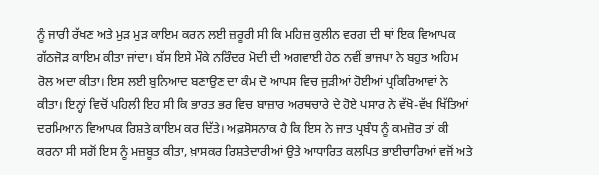ਨੂੰ ਜਾਰੀ ਰੱਖਣ ਅਤੇ ਮੁੜ ਮੁੜ ਕਾਇਮ ਕਰਨ ਲਈ ਜ਼ਰੂਰੀ ਸੀ ਕਿ ਮਹਿਜ਼ ਕੁਲੀਨ ਵਰਗ ਦੀ ਥਾਂ ਇਕ ਵਿਆਪਕ ਗੱਠਜੋੜ ਕਾਇਮ ਕੀਤਾ ਜਾਂਦਾ। ਬੱਸ ਇਸੇ ਮੌਕੇ ਨਰਿੰਦਰ ਮੋਦੀ ਦੀ ਅਗਵਾਈ ਹੇਠ ਨਵੀਂ ਭਾਜਪਾ ਨੇ ਬਹੁਤ ਅਹਿਮ ਰੋਲ ਅਦਾ ਕੀਤਾ। ਇਸ ਲਈ ਬੁਨਿਆਦ ਬਣਾਉਣ ਦਾ ਕੰਮ ਦੋ ਆਪਸ ਵਿਚ ਜੁੜੀਆਂ ਹੋਈਆਂ ਪ੍ਰਕਿਰਿਆਵਾਂ ਨੇ ਕੀਤਾ। ਇਨ੍ਹਾਂ ਵਿਚੋਂ ਪਹਿਲੀ ਇਹ ਸੀ ਕਿ ਭਾਰਤ ਭਰ ਵਿਚ ਬਾਜ਼ਾਰ ਅਰਥਚਾਰੇ ਦੇ ਹੋਏ ਪਸਾਰ ਨੇ ਵੱਖੋ-ਵੱਖ ਖਿੱਤਿਆਂ ਦਰਮਿਆਨ ਵਿਆਪਕ ਰਿਸ਼ਤੇ ਕਾਇਮ ਕਰ ਦਿੱਤੇ। ਅਫ਼ਸੋਸਨਾਕ ਹੈ ਕਿ ਇਸ ਨੇ ਜਾਤ ਪ੍ਰਬੰਧ ਨੂੰ ਕਮਜ਼ੋਰ ਤਾਂ ਕੀ ਕਰਨਾ ਸੀ ਸਗੋਂ ਇਸ ਨੂੰ ਮਜ਼ਬੂਤ ਕੀਤਾ, ਖ਼ਾਸਕਰ ਰਿਸ਼ਤੇਦਾਰੀਆਂ ਉਤੇ ਆਧਾਰਿਤ ਕਲਪਿਤ ਭਾਈਚਾਰਿਆਂ ਵਜੋਂ ਅਤੇ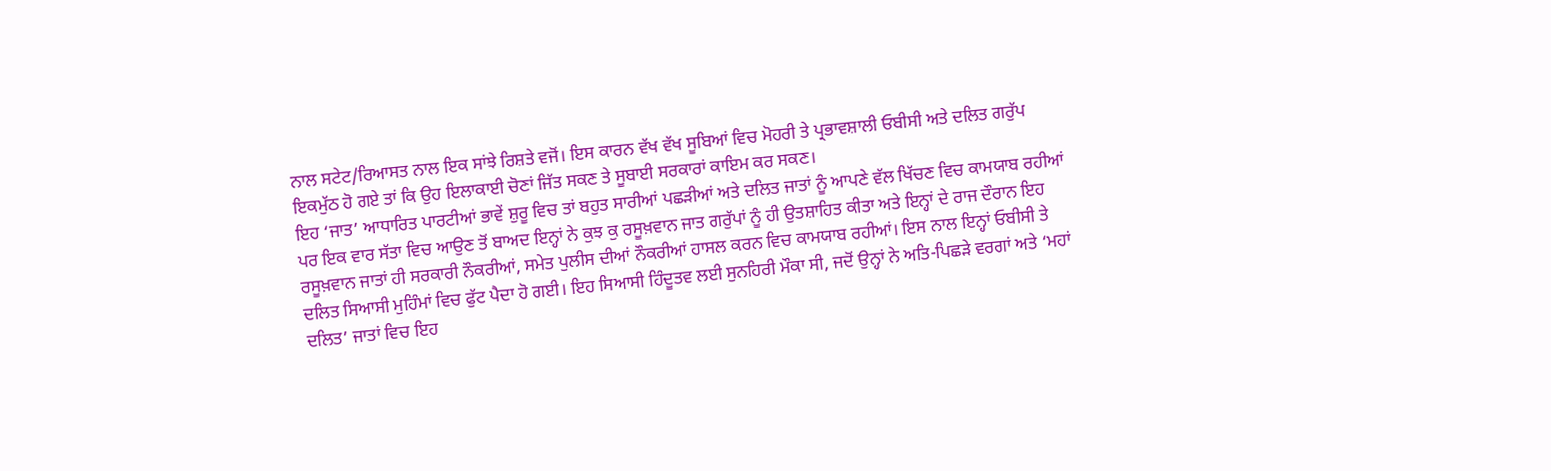ਨਾਲ ਸਟੇਟ/ਰਿਆਸਤ ਨਾਲ ਇਕ ਸਾਂਝੇ ਰਿਸ਼ਤੇ ਵਜੋਂ। ਇਸ ਕਾਰਨ ਵੱਖ ਵੱਖ ਸੂਬਿਆਂ ਵਿਚ ਮੋਹਰੀ ਤੇ ਪ੍ਰਭਾਵਸ਼ਾਲੀ ਓਬੀਸੀ ਅਤੇ ਦਲਿਤ ਗਰੁੱਪ ਇਕਮੁੱਠ ਹੋ ਗਏ ਤਾਂ ਕਿ ਉਹ ਇਲਾਕਾਈ ਚੋਣਾਂ ਜਿੱਤ ਸਕਣ ਤੇ ਸੂਬਾਈ ਸਰਕਾਰਾਂ ਕਾਇਮ ਕਰ ਸਕਣ।
ਇਹ ‘ਜਾਤ’ ਆਧਾਰਿਤ ਪਾਰਟੀਆਂ ਭਾਵੇਂ ਸ਼ੁਰੂ ਵਿਚ ਤਾਂ ਬਹੁਤ ਸਾਰੀਆਂ ਪਛੜੀਆਂ ਅਤੇ ਦਲਿਤ ਜਾਤਾਂ ਨੂੰ ਆਪਣੇ ਵੱਲ ਖਿੱਚਣ ਵਿਚ ਕਾਮਯਾਬ ਰਹੀਆਂ ਪਰ ਇਕ ਵਾਰ ਸੱਤਾ ਵਿਚ ਆਉਣ ਤੋਂ ਬਾਅਦ ਇਨ੍ਹਾਂ ਨੇ ਕੁਝ ਕੁ ਰਸੂਖ਼ਵਾਨ ਜਾਤ ਗਰੁੱਪਾਂ ਨੂੰ ਹੀ ਉਤਸ਼ਾਹਿਤ ਕੀਤਾ ਅਤੇ ਇਨ੍ਹਾਂ ਦੇ ਰਾਜ ਦੌਰਾਨ ਇਹ ਰਸੂਖ਼ਵਾਨ ਜਾਤਾਂ ਹੀ ਸਰਕਾਰੀ ਨੌਕਰੀਆਂ, ਸਮੇਤ ਪੁਲੀਸ ਦੀਆਂ ਨੌਕਰੀਆਂ ਹਾਸਲ ਕਰਨ ਵਿਚ ਕਾਮਯਾਬ ਰਹੀਆਂ। ਇਸ ਨਾਲ ਇਨ੍ਹਾਂ ਓਬੀਸੀ ਤੇ ਦਲਿਤ ਸਿਆਸੀ ਮੁਹਿੰਮਾਂ ਵਿਚ ਫੁੱਟ ਪੈਦਾ ਹੋ ਗਈ। ਇਹ ਸਿਆਸੀ ਹਿੰਦੂਤਵ ਲਈ ਸੁਨਹਿਰੀ ਮੌਕਾ ਸੀ, ਜਦੋਂ ਉਨ੍ਹਾਂ ਨੇ ਅਤਿ-ਪਿਛੜੇ ਵਰਗਾਂ ਅਤੇ ‘ਮਹਾਂ ਦਲਿਤ’ ਜਾਤਾਂ ਵਿਚ ਇਹ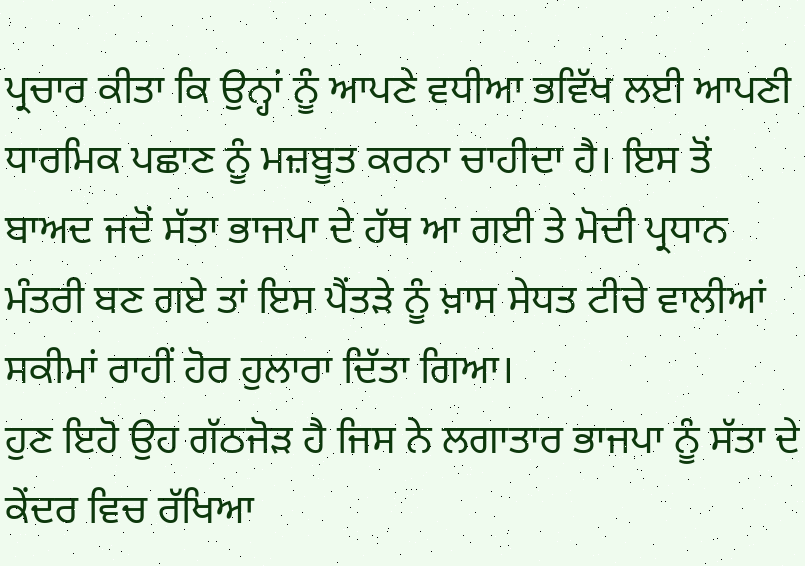ਪ੍ਰਚਾਰ ਕੀਤਾ ਕਿ ਉਨ੍ਹਾਂ ਨੂੰ ਆਪਣੇ ਵਧੀਆ ਭਵਿੱਖ ਲਈ ਆਪਣੀ ਧਾਰਮਿਕ ਪਛਾਣ ਨੂੰ ਮਜ਼ਬੂਤ ਕਰਨਾ ਚਾਹੀਦਾ ਹੈ। ਇਸ ਤੋਂ ਬਾਅਦ ਜਦੋਂ ਸੱਤਾ ਭਾਜਪਾ ਦੇ ਹੱਥ ਆ ਗਈ ਤੇ ਮੋਦੀ ਪ੍ਰਧਾਨ ਮੰਤਰੀ ਬਣ ਗਏ ਤਾਂ ਇਸ ਪੈਂਤੜੇ ਨੂੰ ਖ਼ਾਸ ਸੇਧਤ ਟੀਚੇ ਵਾਲੀਆਂ ਸਕੀਮਾਂ ਰਾਹੀਂ ਹੋਰ ਹੁਲਾਰਾ ਦਿੱਤਾ ਗਿਆ।
ਹੁਣ ਇਹੋ ਉਹ ਗੱਠਜੋੜ ਹੈ ਜਿਸ ਨੇ ਲਗਾਤਾਰ ਭਾਜਪਾ ਨੂੰ ਸੱਤਾ ਦੇ ਕੇਂਦਰ ਵਿਚ ਰੱਖਿਆ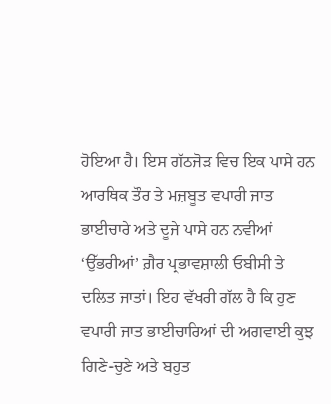ਹੋਇਆ ਹੈ। ਇਸ ਗੱਠਜੋੜ ਵਿਚ ਇਕ ਪਾਸੇ ਹਨ ਆਰਥਿਕ ਤੌਰ ਤੇ ਮਜ਼ਬੂਤ ਵਪਾਰੀ ਜਾਤ ਭਾਈਚਾਰੇ ਅਤੇ ਦੂਜੇ ਪਾਸੇ ਹਨ ਨਵੀਆਂ ‘ਉੱਭਰੀਆਂ’ ਗ਼ੈਰ ਪ੍ਰਭਾਵਸ਼ਾਲੀ ਓਬੀਸੀ ਤੇ ਦਲਿਤ ਜਾਤਾਂ। ਇਹ ਵੱਖਰੀ ਗੱਲ ਹੈ ਕਿ ਹੁਣ ਵਪਾਰੀ ਜਾਤ ਭਾਈਚਾਰਿਆਂ ਦੀ ਅਗਵਾਈ ਕੁਝ ਗਿਣੇ-ਚੁਣੇ ਅਤੇ ਬਹੁਤ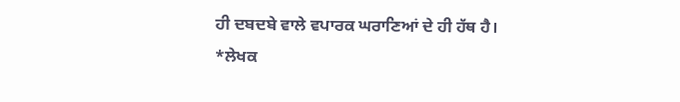ਹੀ ਦਬਦਬੇ ਵਾਲੇ ਵਪਾਰਕ ਘਰਾਣਿਆਂ ਦੇ ਹੀ ਹੱਥ ਹੈ।
*ਲੇਖਕ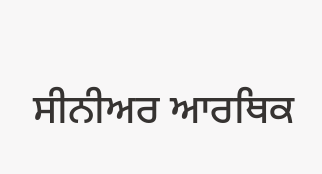ਸੀਨੀਅਰ ਆਰਥਿਕ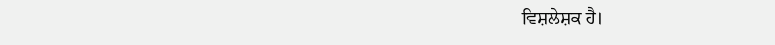ਵਿਸ਼ਲੇਸ਼ਕ ਹੈ।